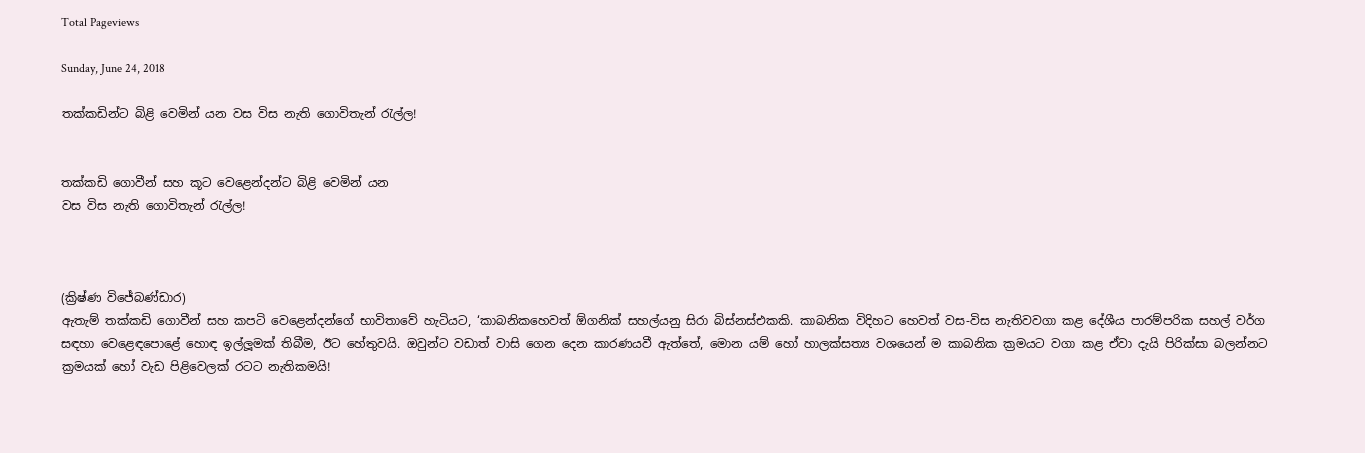Total Pageviews

Sunday, June 24, 2018

තක්කඩින්ට බිළි වෙමින් යන වස විස නැති ගොවිතැන් රැල්ල!


තක්කඩි ගොවීන් සහ කූට වෙළෙන්දන්ට බිළි වෙමින් යන
වස විස නැති ගොවිතැන් රැල්ල!



(ක්‍රිෂ්ණ විජේබණ්ඩාර)
ඇතැම් තක්කඩි ගොවීන් සහ කපටි වෙළෙන්දන්ගේ භාවිතාවේ හැටියට, ‘කාබනිකහෙවත් ඕගනික් සහල්යනු සිරා බිස්නස්එකකි. කාබනික විදිහට හෙවත් වස-විස නැතිවවගා කළ දේශීය පාරම්පරික සහල් වර්ග සඳහා වෙළෙඳපොළේ හොඳ ඉල්ලූමක් තිබීම, ඊට හේතුවයි. ඔවුන්ට වඩාත් වාසි ගෙන දෙන කාරණයවී ඇත්තේ, මොන යම් හෝ හාලක්සත්‍ය වශයෙන් ම කාබනික ක්‍රමයට වගා කළ ඒවා දැයි පිරික්සා බලන්නට ක්‍රමයක් හෝ වැඩ පිළිවෙලක් රටට නැතිකමයි!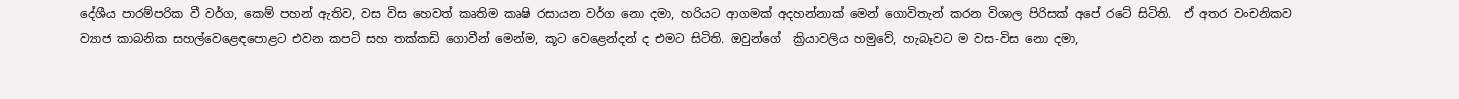දේශීය පාරම්පරික වී වර්ග, කෙම් පහන් ඇතිව, වස විස හෙවත් කෘතිම කෘෂි රසායන වර්ග නො දමා, හරියට ආගමක් අදහන්නාක් මෙන් ගොවිතැන් කරන විශාල පිරිසක් අපේ රටේ සිටිති.  ඒ අතර වංචනිකව ව්‍යාජ කාබනික සහල්වෙළෙඳපොළට එවන කපටි සහ තක්කඩි ගොවීන් මෙන්ම, කූට වෙළෙන්දන් ද එමට සිටිති. ඔවුන්ගේ  ක්‍රියාවලිය හමුවේ, හැබෑවට ම වස-විස නො දමා,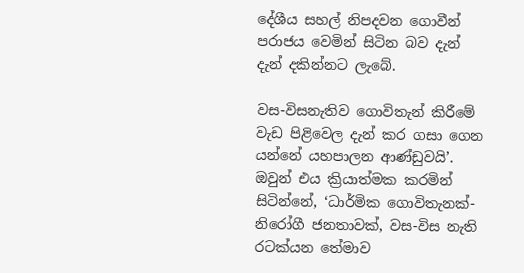දේශීය සහල් නිපදවන ගොවීන් පරාජය වෙමින් සිටින බව දැන් දැන් දකින්නට ලැබේ.

වස-විසනැතිව ගොවිතැන් කිරීමේ වැඩ පිළිවෙල දැන් කර ගසා ගෙන යන්නේ යහපාලන ආණ්ඩුවයි’. ඔවුන් එය ක්‍රියාත්මක කරමින් සිටින්නේ, ‘ධාර්මික ගොවිතැනක්-නිරෝගී ජනතාවක්, වස-විස නැති රටක්යන තේමාව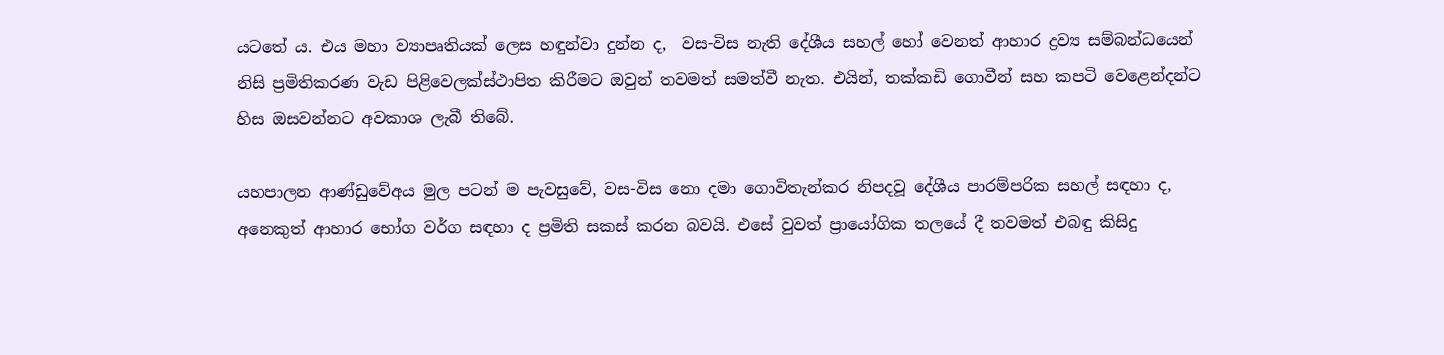යටතේ ය. එය මහා ව්‍යාපෘතියක් ලෙස හඳුන්වා දුන්න ද,  වස-විස නැති දේශීය සහල් හෝ වෙනත් ආහාර ද්‍රව්‍ය සම්බන්ධයෙන් නිසි ප්‍රමිතිකරණ වැඩ පිළිවෙලක්ස්ථාපිත කිරීමට ඔවුන් තවමත් සමත්වී නැත. එයින්, තක්කඩි ගොවීන් සහ කපටි වෙළෙන්දන්ට හිස ඔසවන්නට අවකාශ ලැබී තිබේ.

යහපාලන ආණ්ඩුවේඅය මුල පටන් ම පැවසුවේ, වස-විස නො දමා ගොවිතැන්කර නිපදවූ දේශීය පාරම්පරික සහල් සඳහා ද, අනෙකුත් ආහාර භෝග වර්ග සඳහා ද ප්‍රමිති සකස් කරන බවයි. එසේ වුවත් ප්‍රායෝගික තලයේ දී තවමත් එබඳු කිසිදු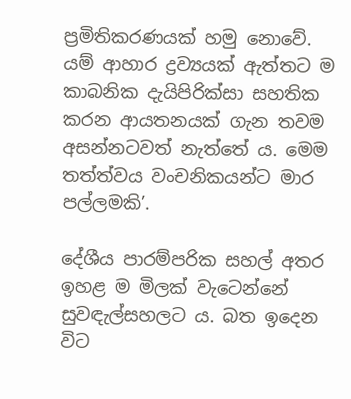ප්‍රමිතිකරණයක් හමු නොවේ. යම් ආහාර ද්‍රව්‍යයක් ඇත්තට ම කාබනික දැයිපිරික්සා සහතික කරන ආයතනයක් ගැන තවම අසන්නටවත් නැත්තේ ය. මෙම තත්ත්වය වංචනිකයන්ට මාර පල්ලමකි’.

දේශීය පාරම්පරික සහල් අතර ඉහළ ම මිලක් වැටෙන්නේ සුවඳැල්සහලට ය. බත ඉදෙන විට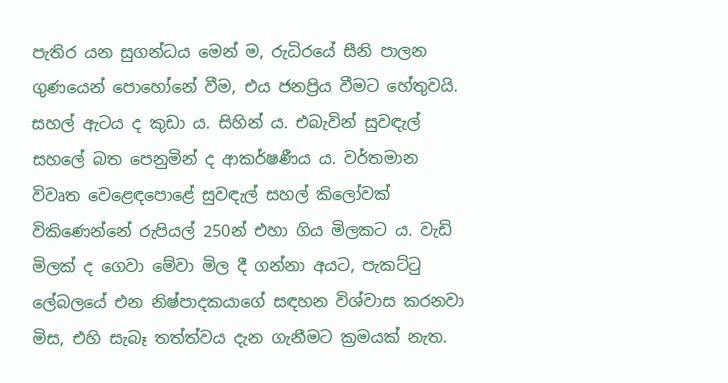පැතිර යන සුගන්ධය මෙන් ම, රුධිරයේ සීනි පාලන ගුණයෙන් පොහෝනේ වීම, එය ජනප්‍රිය වීමට හේතුවයි. සහල් ඇටය ද කුඩා ය. සිහින් ය. එබැවින් සුවඳැල් සහලේ බත පෙනුමින් ද ආකර්ෂණීය ය. වර්තමාන විවෘත වෙළෙඳපොළේ සුවඳැල් සහල් කිලෝවක් විකිණෙන්නේ රුපියල් 250න් එහා ගිය මිලකට ය. වැඩි මිලක් ද ගෙවා මේවා මිල දී ගන්නා අයට, පැකට්ටු ලේබලයේ එන නිෂ්පාදකයාගේ සඳහන විශ්වාස කරනවා මිස, එහි සැබෑ තත්ත්වය දැන ගැනීමට ක්‍රමයක් නැත.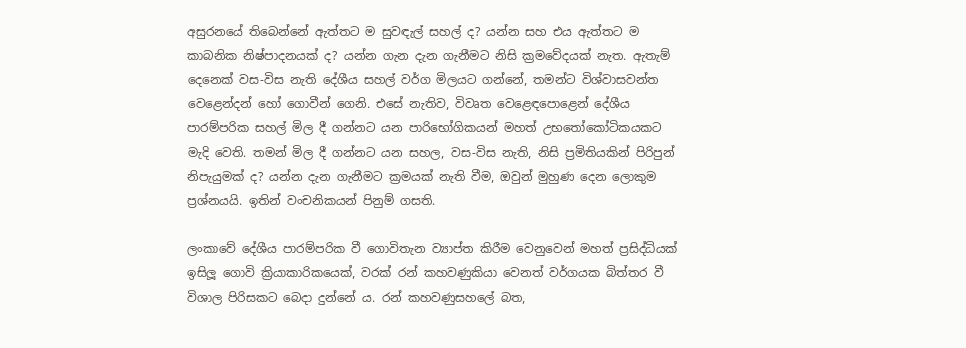අසුරනයේ තිබෙන්නේ ඇත්තට ම සුවඳැල් සහල් ද? යන්න සහ එය ඇත්තට ම කාබනික නිෂ්පාදනයක් ද? යන්න ගැන දැන ගැනීමට නිසි ක්‍රමවේදයක් නැත. ඇතැම් දෙනෙක් වස-විස නැති දේශීය සහල් වර්ග මිලයට ගන්නේ, තමන්ට විශ්වාසවන්ත වෙළෙන්දන් හෝ ගොවීන් ගෙනි. එසේ නැතිව, විවෘත වෙළෙඳපොළෙන් දේශීය පාරම්පරික සහල් මිල දී ගන්නට යන පාරිභෝගිකයන් මහත් උභතෝකෝටිකයකට මැදි වෙති. තමන් මිල දී ගන්නට යන සහල, වස-විස නැති, නිසි ප්‍රමිතියකින් පිරිපුන් නිපැයුමක් ද? යන්න දැන ගැනීමට ක්‍රමයක් නැති වීම, ඔවුන් මුහුණ දෙන ලොකුම ප්‍රශ්නයයි. ඉතින් වංචනිකයන් පිනුම් ගසති.

ලංකාවේ දේශීය පාරම්පරික වී ගොවිතැන ව්‍යාප්ත කිරීම වෙනුවෙන් මහත් ප්‍රසිද්ධියක් ඉසිලූ ගොවි ක්‍රියාකාරිකයෙක්, වරක් රන් කහවණුකියා වෙනත් වර්ගයක බිත්තර වී විශාල පිරිසකට බෙදා දුන්නේ ය. රන් කහවණුසහලේ බත,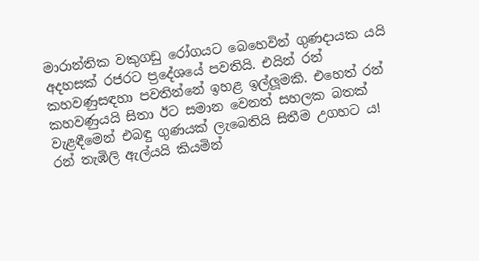මාරාන්තික වකුගඩු රෝගයට බෙහෙවින් ගුණදායක යයි අදහසක් රජරට ප්‍රදේශයේ පවතියි. එයින් රන් කහවණුසඳහා පවතින්නේ ඉහළ ඉල්ලූමකි. එහෙත් රන් කහවණුයයි සිතා ඊට සමාන වෙනත් සහලක බතක් වැළඳීමෙන් එබඳු ගුණයක් ලැබෙතියි සිතීම උගහට ය! රන් තැඹිලි ඇල්යයි කියමින්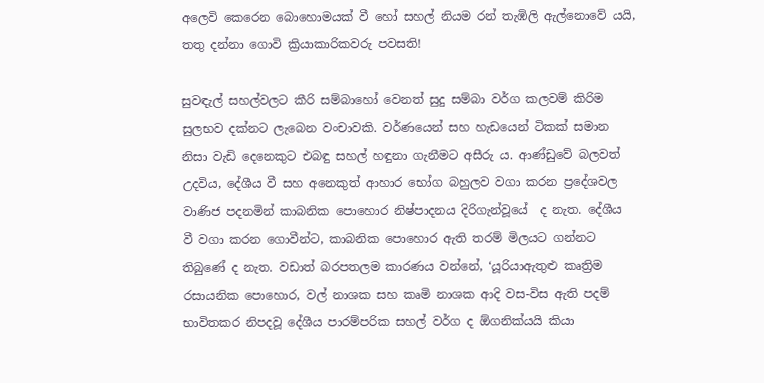අලෙවි කෙරෙන බොහොමයක් වී හෝ සහල් නියම රන් තැඹිලි ඇල්නොවේ යයි, තතු දන්නා ගොවි ක්‍රියාකාරිකවරු පවසති!

සුවඳැල් සහල්වලට කීරි සම්බාහෝ වෙනත් සුදු සම්බා වර්ග කලවම් කිරිම සුලභව දක්නට ලැබෙන වංචාවකි. වර්ණයෙන් සහ හැඩයෙන් ටිකක් සමාන නිසා වැඩි දෙනෙකුට එබඳු සහල් හඳුනා ගැනීමට අසීරු ය. ආණ්ඩුවේ බලවත් උදවිය, දේශීය වී සහ අනෙකුත් ආහාර භෝග බහුලව වගා කරන ප්‍රදේශවල වාණිජ පදනමින් කාබනික පොහොර නිෂ්පාදනය දිරිගැන්වූයේ  ද නැත. දේශීය වී වගා කරන ගොවීන්ට, කාබනික පොහොර ඇති තරම් මිලයට ගන්නට තිබුණේ ද නැත. වඩාත් බරපතලම කාරණය වන්නේ, ‘යූරියාඇතුළු කෘත්‍රිම රසායනික පොහොර, වල් නාශක සහ කෘමි නාශක ආදි වස-විස ඇති පදම් භාවිතකර නිපදවූ දේශීය පාරම්පරික සහල් වර්ග ද ඕගනික්යයි කියා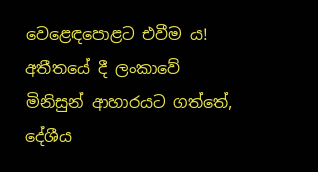වෙළෙඳපොළට එවීම ය!
අතීතයේ දී ලංකාවේ මිනිසුන් ආහාරයට ගත්තේ, දේශීය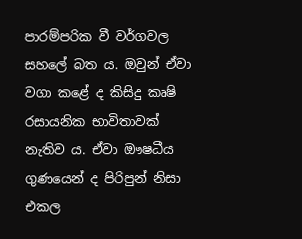පාරම්පරික වී වර්ගවල සහලේ බත ය. ඔවුන් ඒවා වගා කළේ ද කිසිදු කෘෂි රසායනික භාවිතාවක් නැතිව ය. ඒවා ඖෂධීය ගුණයෙන් ද පිරිපුන් නිසා එකල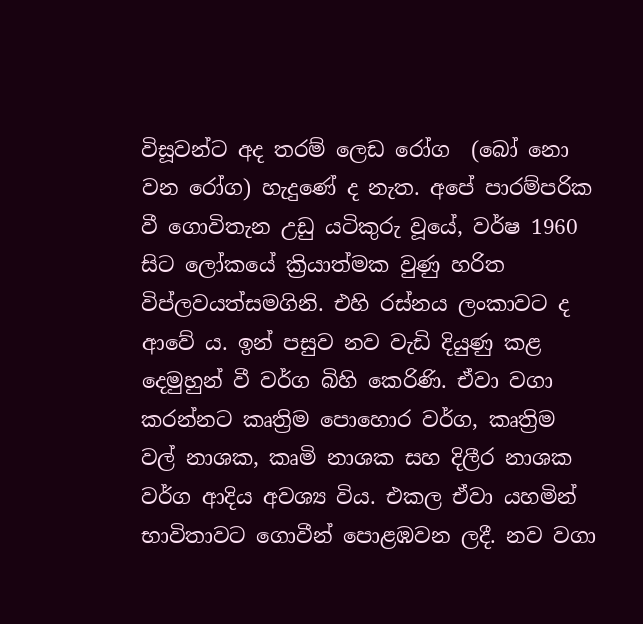විසූවන්ට අද තරම් ලෙඩ රෝග  (බෝ නො වන රෝග) හැදුණේ ද නැත. අපේ පාරම්පරික වී ගොවිතැන උඩු යටිකුරු වූයේ, වර්ෂ 1960 සිට ලෝකයේ ක්‍රියාත්මක වුණු හරිත විප්ලවයත්සමගිනි. එහි රස්නය ලංකාවට ද ආවේ ය. ඉන් පසුව නව වැඩි දියුණු කළ දෙමුහුන් වී වර්ග බිහි කෙරිණි. ඒවා වගා කරන්නට කෘත්‍රිම පොහොර වර්ග, කෘත්‍රිම වල් නාශක, කෘමි නාශක සහ දිලීර නාශක වර්ග ආදිය අවශ්‍ය විය. එකල ඒවා යහමින් භාවිතාවට ගොවීන් පොළඹවන ලදී. නව වගා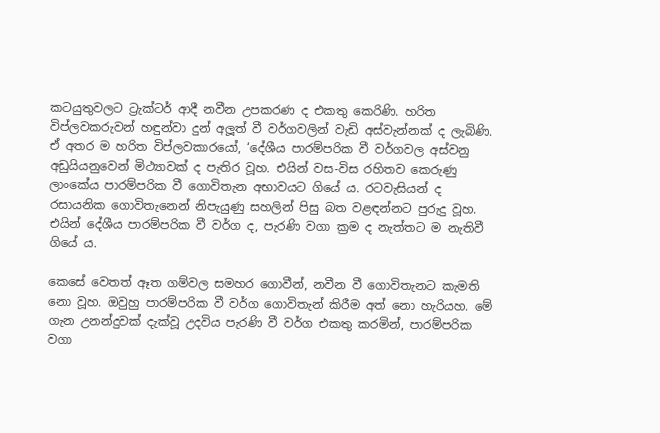කටයුතුවලට ට්‍රැක්ටර් ආදී නවීන උපකරණ ද එකතු කෙරිණි. හරිත විප්ලවකරුවන් හඳුන්වා දුන් අලූත් වී වර්ගවලින් වැඩි අස්වැන්නක් ද ලැබිණි.  ඒ අතර ම හරිත විප්ලවකාරයෝ, ‘දේශීය පාරම්පරික වී වර්ගවල අස්වනු අඩුයියනුවෙන් මිථ්‍යාවක් ද පැතිර වූහ. එයින් වස-විස රහිතව කෙරුණු ලාංකේය පාරම්පරික වී ගොවිතැන අභාවයට ගියේ ය. රටවැසියන් ද රසායනික ගොවිතැනෙන් නිපැයුණු සහලින් පිසු බත වළඳන්නට පුරුදු වූහ. එයින් දේශීය පාරම්පරික වී වර්ග ද, පැරණි වගා ක්‍රම ද නැත්තට ම නැතිවී ගියේ ය.

කෙසේ වෙතත් ඈත ගම්වල සමහර ගොවීන්, නවීන වී ගොවිතැනට කැමති නො වූහ. ඔවුහු පාරම්පරික වී වර්ග ගොවිතැන් කිරීම අත් නො හැරියහ. මේ ගැන උනන්දුවක් දැක්වූ උදවිය පැරණි වී වර්ග එකතු කරමින්, පාරම්පරික වගා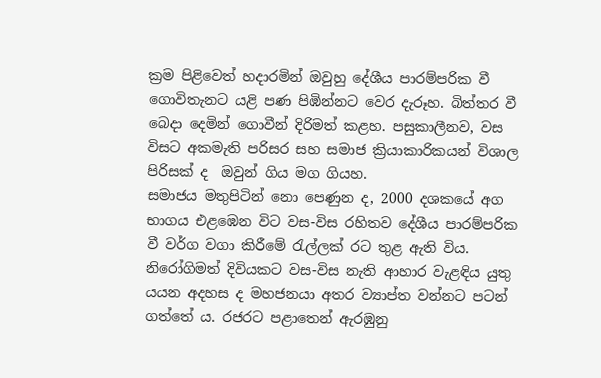ක්‍රම පිළිවෙත් හදාරමින් ඔවුහු දේශීය පාරම්පරික වී ගොවිතැනට යළි පණ පිඹින්නට වෙර දැරූහ. බිත්තර වී බෙදා දෙමින් ගොවීන් දිරිමත් කළහ. පසුකාලීනව, වස විසට අකමැති පරිසර සහ සමාජ ක්‍රියාකාරිකයන් විශාල පිරිසක් ද  ඔවුන් ගිය මග ගියහ.
සමාජය මතුපිටින් නො පෙණුන ද, 2000 දශකයේ අග භාගය එළඹෙන විට වස-විස රහිතව දේශීය පාරම්පරික වී වර්ග වගා කිරීමේ රැල්ලක් රට තුළ ඇති විය. නිරෝගිමත් දිවියකට වස-විස නැති ආහාර වැළඳිය යුතු යයන අදහස ද මහජනයා අතර ව්‍යාප්ත වන්නට පටන් ගත්තේ ය. රජරට පළාතෙන් ඇරඹුනු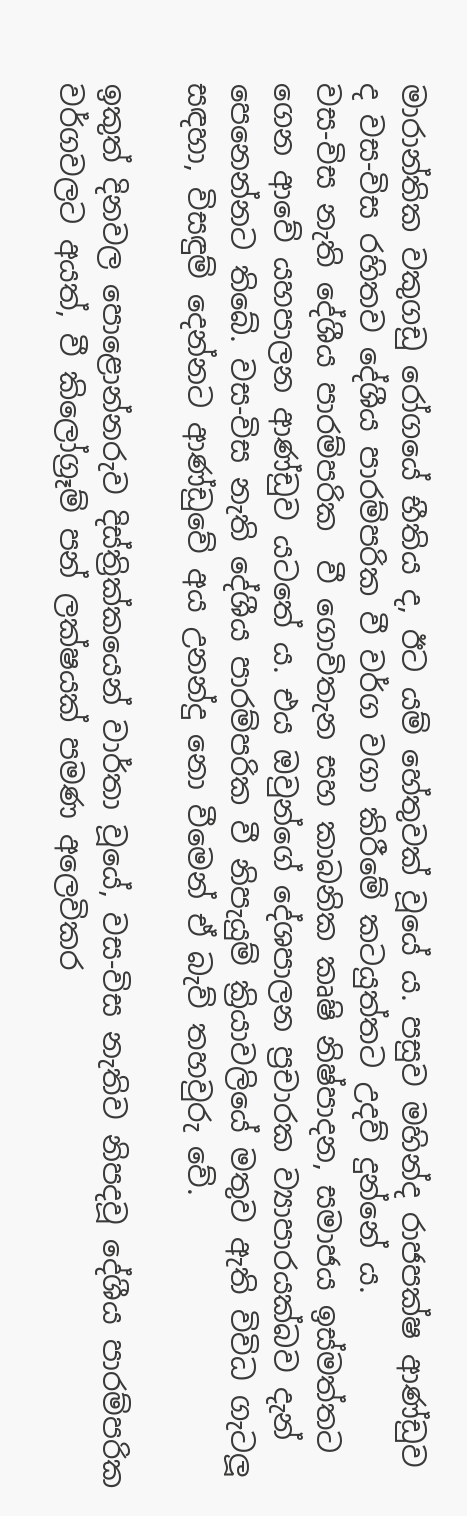මාරාන්තික වකුගඩු රෝගයේ භීතිය ද, ඊට යම් හේතුවක් වූයේ ය. පසුව මහින්ද රාජපක්ෂ ආණ්ඩුව ද වස-විස රහිතව දේශීය පාරම්පරික වී වර්ග වගා කිරීමේ කටයුත්තට උදව් දුන්නේ ය.
වස-විස නැති දේශීය පාරම්පරික  වී ගොවිතැන සහ කාබනික කෘෂි නිෂ්පාදන, සමාජය ඉස්මත්තට ගෙන ආවේ යහපාලන ආණ්ඩුව යටතේ ය. එය ඔවුන්ගේ දේශපාලන ප්‍රචාරක ව්‍යාපාරයක්බව දැන් පෙනෙන්නට තිබේ. වස-විස නැති දේශීය පාරම්පරික වී නිපැයුම් ක්‍රියාවලියේ මතුව ඇති විවිධ ගැටලූ සඳහා, විසඳුම් දෙන්නට ආණ්ඩුවේ අය උනන්දු නො වීමෙන් ඒ බැව් තහවුරු වේ.

ඉකුත් දිනවල පොළොන්නරුව දිස්ත්‍රික්කයෙන් වාර්තා වූයේ, වස-විස නැතිව නිපදවූ දේශීය පාරම්පරික වර්ගවලට අයත්, වී කිලෝග්‍රෑම් පන් ලක්ෂයක් පමණ අලෙවිකර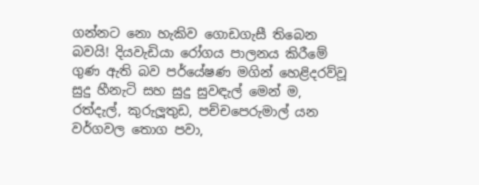ගන්නට නො හැකිව ගොඩගැසී තිබෙන බවයි! දියවැඩියා රෝගය පාලනය කිරීමේ ගුණ ඇති බව පර්යේෂණ මගින් හෙළිදරව්වූ සුදු හීනැටි සහ සුදු සුවඳැල් මෙන් ම, රත්දැල්, කුරුලූතුඩ, පච්චපෙරුමාල් යන වර්ගවල තොග පවා,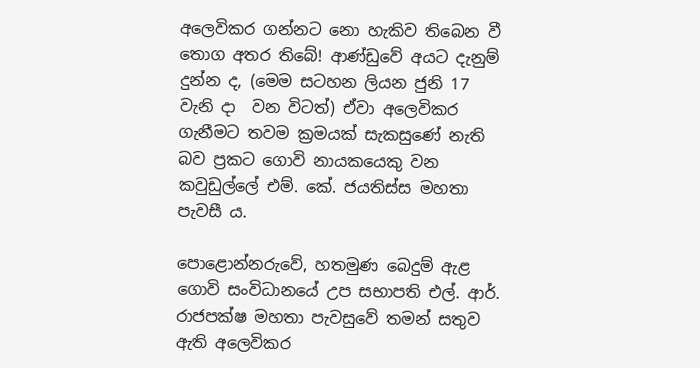අලෙවිකර ගන්නට නො හැකිව තිබෙන වී තොග අතර තිබේ! ආණ්ඩුවේ අයට දැනුම් දුන්න ද, (මෙම සටහන ලියන ජුනි 17 වැනි දා  වන විටත්) ඒවා අලෙවිකර ගැනීමට තවම ක්‍රමයක් සැකසුණේ නැති බව ප්‍රකට ගොවි නායකයෙකු වන කවුඩුල්ලේ එම්. කේ. ජයතිස්ස මහතා පැවසී ය.

පොළොන්නරුවේ, හතමුණ බෙදුම් ඇළ ගොවි සංවිධානයේ උප සභාපති එල්. ආර්. රාජපක්ෂ මහතා පැවසුවේ තමන් සතුව ඇති අලෙවිකර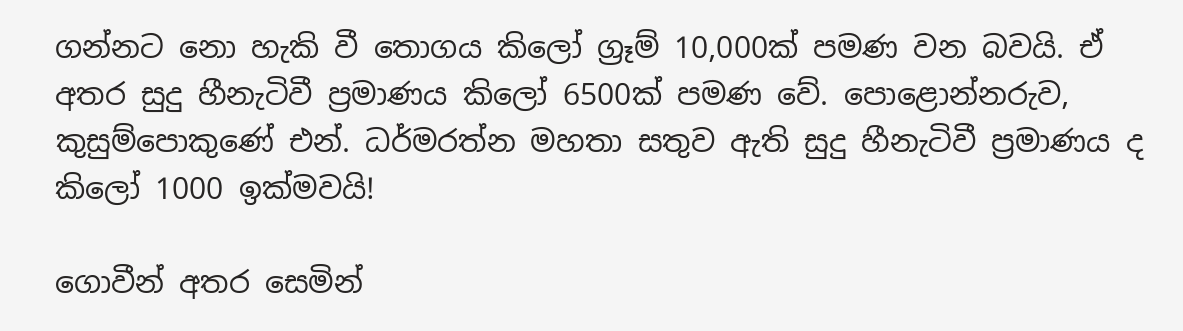ගන්නට නො හැකි වී තොගය කිලෝ ග්‍රෑම් 10,000ක් පමණ වන බවයි. ඒ අතර සුදු හීනැටිවී ප්‍රමාණය කිලෝ 6500ක් පමණ වේ. පොළොන්නරුව, කුසුම්පොකුණේ එන්. ධර්මරත්න මහතා සතුව ඇති සුදු හීනැටිවී ප්‍රමාණය ද කිලෝ 1000 ඉක්මවයි!

ගොවීන් අතර සෙමින්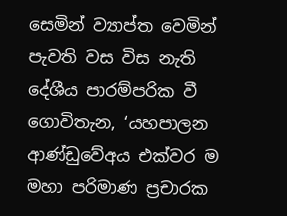සෙමින් ව්‍යාප්ත වෙමින් පැවති වස විස නැති දේශීය පාරම්පරික වී  ගොවිතැන, ‘යහපාලන ආණ්ඩුවේඅය එක්වර ම මහා පරිමාණ ප්‍රචාරක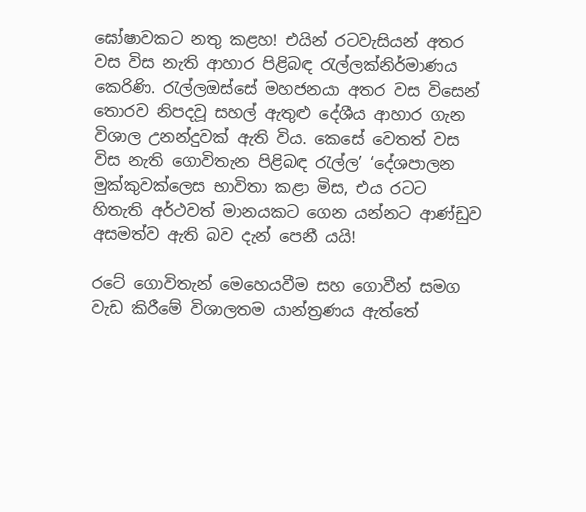ඝෝෂාවකට නතු කළහ! එයින් රටවැසියන් අතර වස විස නැති ආහාර පිළිබඳ රැල්ලක්නිර්මාණය කෙරිණි. රැල්ලඔස්සේ මහජනයා අතර වස විසෙන් තොරව නිපදවූ සහල් ඇතුළු දේශීය ආහාර ගැන විශාල උනන්දුවක් ඇති විය. කෙසේ වෙතත් වස විස නැති ගොවිතැන පිළිබඳ රැල්ල’ ‘දේශපාලන මුක්කුවක්ලෙස භාවිතා කළා මිස, එය රටට හිතැති අර්ථවත් මානයකට ගෙන යන්නට ආණ්ඩුව අසමත්ව ඇති බව දැන් පෙනී යයි!

රටේ ගොවිතැන් මෙහෙයවීම සහ ගොවීන් සමග වැඩ කිරීමේ විශාලතම යාන්ත්‍රණය ඇත්තේ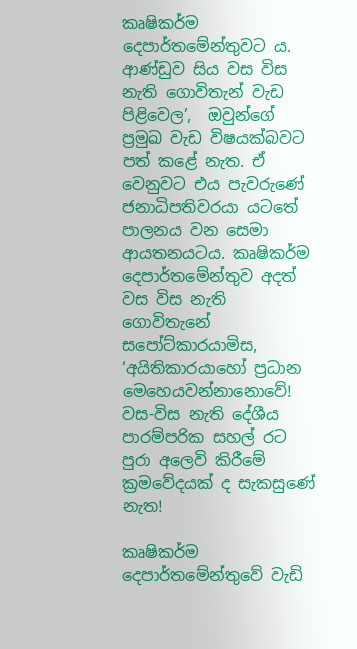කෘෂිකර්ම දෙපාර්තමේන්තුවට ය. ආණ්ඩුව සිය වස විස නැති ගොවිතැන් වැඩ පිළිවෙල’,  ඔවුන්ගේ ප්‍රමුඛ වැඩ විෂයක්බවට පත් කළේ නැත. ඒ වෙනුවට එය පැවරුණේ ජනාධිපතිවරයා යටතේ පාලනය වන සෙමා ආයතනයටය. කෘෂිකර්ම දෙපාර්තමේන්තුව අදත් වස විස නැති ගොවිතැනේ සපෝට්කාරයාමිස, ‘අයිතිකාරයාහෝ ප්‍රධාන මෙහෙයවන්නානොවේ! වස-විස නැති දේශීය පාරම්පරික සහල් රට පුරා අලෙවි කිරීමේ ක්‍රමවේදයක් ද සැකසුණේ නැත!

කෘෂිකර්ම දෙපාර්තමේන්තුවේ වැඩි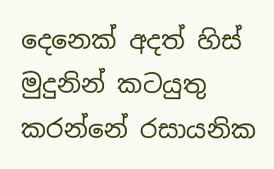දෙනෙක් අදත් හිස් මුදුනින් කටයුතු කරන්නේ රසායනික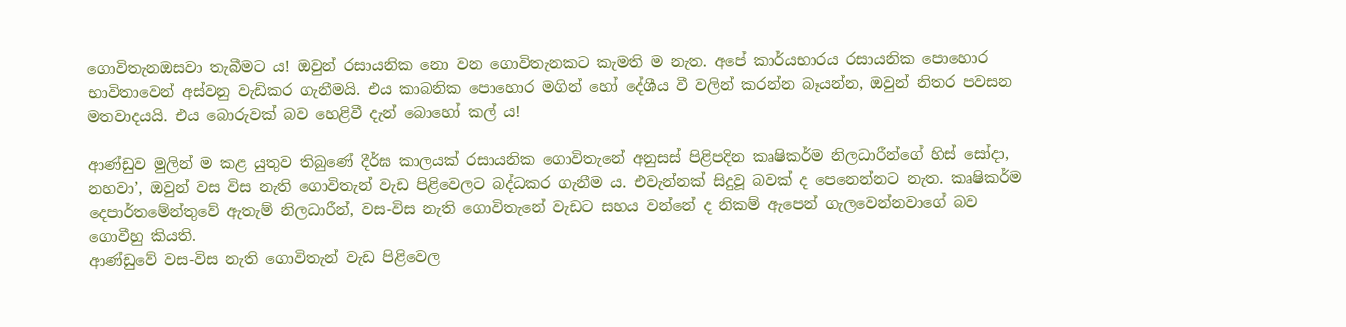ගොවිතැනඔසවා තැබීමට ය! ඔවුන් රසායනික නො වන ගොවිතැනකට කැමති ම නැත. අපේ කාර්යභාරය රසායනික පොහොර භාවිතාවෙන් අස්වනු වැඩිකර ගැනීමයි. එය කාබනික පොහොර මගින් හෝ දේශීය වී වලින් කරන්න බෑයන්න, ඔවුන් නිතර පවසන මතවාදයයි. එය බොරුවක් බව හෙළිවී දැන් බොහෝ කල් ය!

ආණ්ඩුව මුලින් ම කළ යුතුව තිබුණේ දීර්ඝ කාලයක් රසායනික ගොවිතැනේ අනුසස් පිළිපදින කෘෂිකර්ම නිලධාරීන්ගේ හිස් සෝදා, නහවා’, ඔවුන් වස විස නැති ගොවිතැන් වැඩ පිළිවෙලට බද්ධකර ගැනීම ය. එවැන්නක් සිදුවූ බවක් ද පෙනෙන්නට නැත. කෘෂිකර්ම දෙපාර්තමේන්තුවේ ඇතැම් නිලධාරීන්, වස-විස නැති ගොවිතැනේ වැඩට සහය වන්නේ ද නිකම් ඇපෙන් ගැලවෙන්නවාගේ බව ගොවීහු කියති.
ආණ්ඩුවේ වස-විස නැති ගොවිතැන් වැඩ පිළිවෙල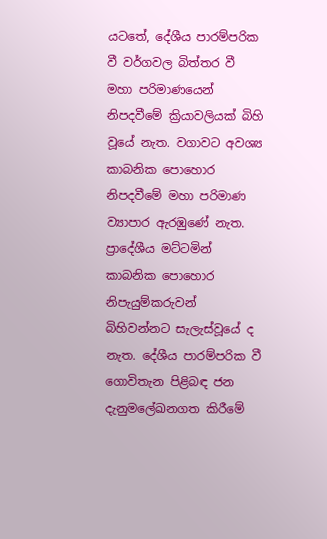යටතේ, දේශීය පාරම්පරික වී වර්ගවල බිත්තර වී මහා පරිමාණයෙන් නිපදවීමේ ක්‍රියාවලියක් බිහි වූයේ නැත. වගාවට අවශ්‍ය කාබනික පොහොර නිපදවීමේ මහා පරිමාණ ව්‍යාපාර ඇරඹුණේ නැත. ප්‍රාදේශීය මට්ටමින් කාබනික පොහොර නිපැයුම්කරුවන් බිහිවන්නට සැලැස්වූයේ ද නැත. දේශීය පාරම්පරික වී ගොවිතැන පිළිබඳ ජන දැනුමලේඛනගත කිරීමේ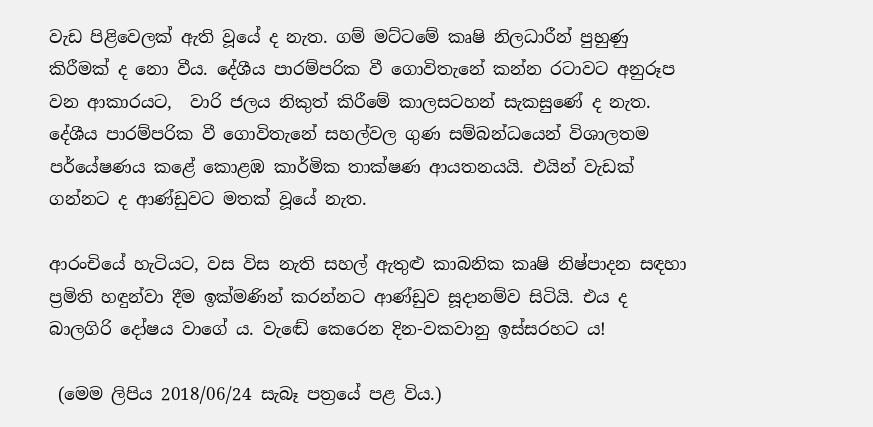වැඩ පිළිවෙලක් ඇති වූයේ ද නැත. ගම් මට්ටමේ කෘෂි නිලධාරීන් පුහුණු කිරීමක් ද නො වීය. දේශීය පාරම්පරික වී ගොවිතැනේ කන්න රටාවට අනුරූප වන ආකාරයට,  වාරි ජලය නිකුත් කිරීමේ කාලසටහන් සැකසුණේ ද නැත. දේශීය පාරම්පරික වී ගොවිතැනේ සහල්වල ගුණ සම්බන්ධයෙන් විශාලතම පර්යේෂණය කළේ කොළඹ කාර්මික තාක්ෂණ ආයතනයයි. එයින් වැඩක් ගන්නට ද ආණ්ඩුවට මතක් වූයේ නැත.

ආරංචියේ හැටියට, වස විස නැති සහල් ඇතුළු කාබනික කෘෂි නිෂ්පාදන සඳහා ප්‍රමිති හඳුන්වා දීම ඉක්මණින් කරන්නට ආණ්ඩුව සූදානම්ව සිටියි. එය ද බාලගිරි දෝෂය වාගේ ය. වැඬේ කෙරෙන දින-වකවානු ඉස්සරහට ය!

 (මෙම ලිපිය 2018/06/24 සැබෑ පත්‍රයේ පළ විය.)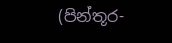(පින්තූර-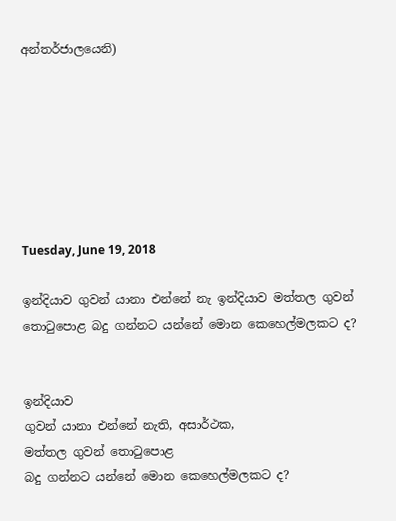අන්තර්ජාලයෙනි)







Tuesday, June 19, 2018

ඉන්දියාව ගුවන් යානා එන්නේ නැ ඉන්දියාව මත්තල ගුවන් තොටුපොළ බදු ගන්නට යන්නේ මොන කෙහෙල්මලකට ද?


ඉන්දියාව
ගුවන් යානා එන්නේ නැති, අසාර්ථක,
මත්තල ගුවන් තොටුපොළ
බදු ගන්නට යන්නේ මොන කෙහෙල්මලකට ද?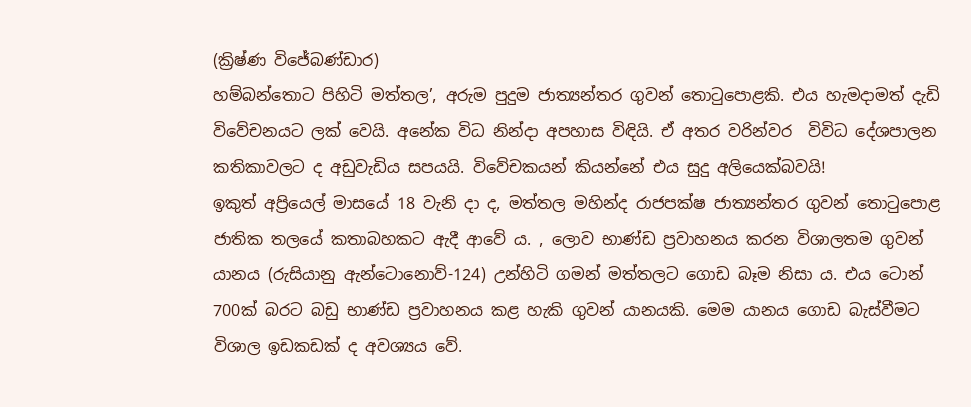(ක්‍රිෂ්ණ විජේබණ්ඩාර)
හම්බන්තොට පිහිටි මත්තල’, අරුම පුදුම ජාත්‍යන්තර ගුවන් තොටුපොළකි. එය හැමදාමත් දැඩි විවේචනයට ලක් වෙයි. අනේක විධ නින්දා අපහාස විඳියි. ඒ අතර වරින්වර  විවිධ දේශපාලන කතිකාවලට ද අඩුවැඩිය සපයයි. විවේචකයන් කියන්නේ එය සුදු අලියෙක්බවයි!
ඉකුත් අප්‍රියෙල් මාසයේ 18 වැනි දා ද, මත්තල මහින්ද රාජපක්ෂ ජාත්‍යන්තර ගුවන් තොටුපොළ ජාතික තලයේ කතාබහකට ඇදී ආවේ ය. , ලොව භාණ්ඩ ප්‍රවාහනය කරන විශාලතම ගුවන් යානය (රුසියානු ඇන්ටොනොව්-124) උන්හිටි ගමන් මත්තලට ගොඩ බෑම නිසා ය. එය ටොන් 700ක් බරට බඩු භාණ්ඩ ප්‍රවාහනය කළ හැකි ගුවන් යානයකි. මෙම යානය ගොඩ බැස්වීමට විශාල ඉඩකඩක් ද අවශ්‍යය වේ.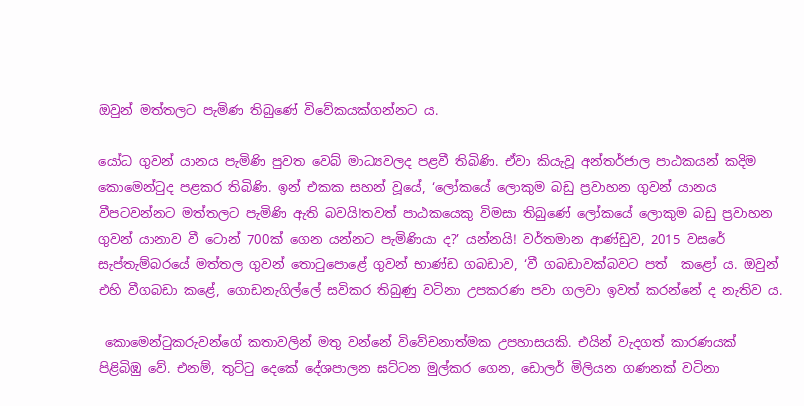ඔවුන් මත්තලට පැමිණ තිබුණේ විවේකයක්ගන්නට ය.

යෝධ ගුවන් යානය පැමිණි පුවත වෙබ් මාධ්‍යවලද පළවී තිබිණි. ඒවා කියැවූ අන්තර්ජාල පාඨකයන් කදිම කොමෙන්ටුද පළකර තිබිණි. ඉන් එකක සහන් වූයේ, ‘ලෝකයේ ලොකුම බඩු ප්‍රවාහන ගුවන් යානය වීපටවන්නට මත්තලට පැමිණි ඇති බවයි!තවත් පාඨකයෙකු විමසා තිබුණේ ලෝකයේ ලොකුම බඩු ප්‍රවාහන ගුවන් යානාව වී ටොන් 700ක් ගෙන යන්නට පැමිණියා ද?’ යන්නයි! වර්තමාන ආණ්ඩුව, 2015 වසරේ සැප්තැම්බරයේ මත්තල ගුවන් තොටුපොළේ ගුවන් භාණ්ඩ ගබඩාව, ‘වී ගබඩාවක්බවට පත්  කළෝ ය. ඔවුන් එහි වීගබඩා කළේ, ගොඩනැගිල්ලේ සවිකර තිබුණු වටිනා උපකරණ පවා ගලවා ඉවත් කරන්නේ ද නැතිව ය.

 කොමෙන්ටුකරුවන්ගේ කතාවලින් මතු වන්නේ විවේචනාත්මක උපහාසයකි. එයින් වැදගත් කාරණයක් පිළිබිඹු වේ. එනම්, තුට්ටු දෙකේ දේශපාලන ඝට්ටන මුල්කර ගෙන, ඩොලර් මිලියන ගණනක් වටිනා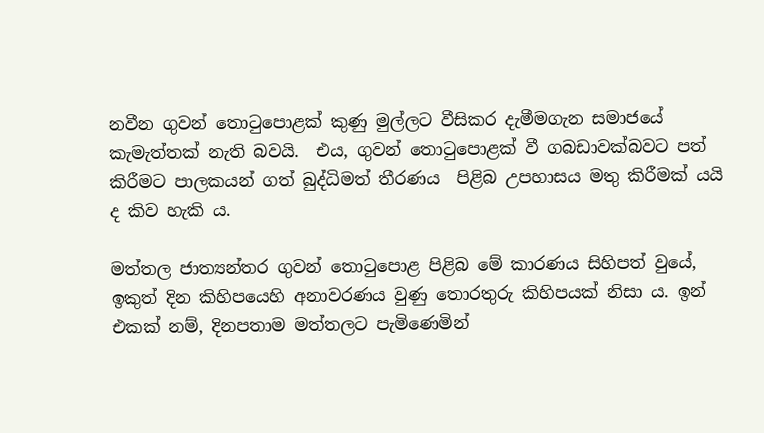නවීන ගුවන් තොටුපොළක් කුණු මුල්ලට වීසිකර දැමීමගැන සමාජයේ කැමැත්තක් නැති බවයි.  එය, ගුවන් තොටුපොළක් වී ගබඩාවක්බවට පත් කිරීමට පාලකයන් ගත් බුද්ධිමත් තීරණය  පිළිබ උපහාසය මතු කිරීමක් යයි ද කිව හැකි ය.

මත්තල ජාත්‍යන්තර ගුවන් තොටුපොළ පිළිබ මේ කාරණය සිහිපත් වුයේ, ඉකුත් දින කිහිපයෙහි අනාවරණය වුණු තොරතුරු කිහිපයක් නිසා ය. ඉන් එකක් නම්, දිනපතාම මත්තලට පැමිණෙමින්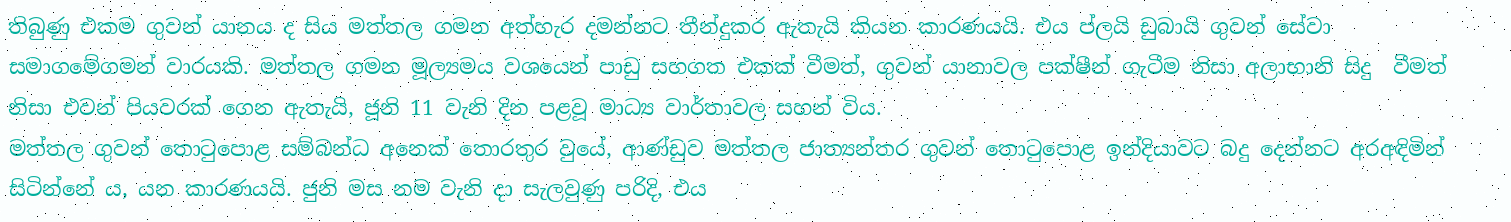තිබුණු එකම ගුවන් යානය ද සිය මත්තල ගමන අත්හැර දමන්නට තීන්දුකර ඇතැයි කියන කාරණයයි. එය ප්ලයි ඩුබායි ගුවන් සේවා සමාගමේගමන් වාරයකි. මත්තල ගමන මූල්‍යමය වශයෙන් පාඩු සහගත එකක් වීමත්, ගුවන් යානාවල පක්ෂීන් ගැටීම නිසා අලාභානි සිදු  වීමත් නිසා එවන් පියවරක් ගෙන ඇතැයි, ජූනි 11 වැනි දින පළවූ මාධ්‍ය වාර්තාවල සහන් විය.
මත්තල ගුවන් තොටුපොළ සම්බන්ධ අනෙක් තොරතුර වුයේ, ආණ්ඩුව මත්තල ජාත්‍යන්තර ගුවන් තොටුපොළ ඉන්දියාවට බදු දෙන්නට අරඅඳිමින් සිටින්නේ ය, යන කාරණයයි. ජුනි මස නම වැනි දා සැලවුණු පරිදි, එය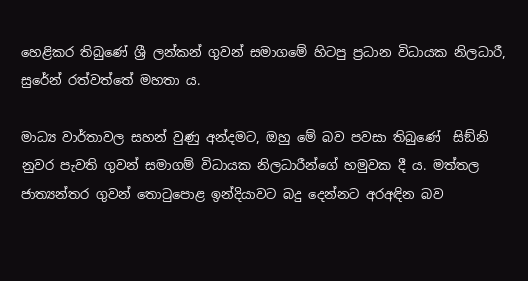හෙළිකර තිබුණේ ශ්‍රී ලන්කන් ගුවන් සමාගමේ හිටපු ප්‍රධාන විධායක නිලධාරී, සුරේන් රත්වත්තේ මහතා ය.

මාධ්‍ය වාර්තාවල සහන් වුණු අන්දමට, ඔහු මේ බව පවසා තිබුණේ  සිඞ්නි නුවර පැවති ගුවන් සමාගම් විධායක නිලධාරීන්ගේ හමුවක දී ය. මත්තල ජාත්‍යන්තර ගුවන් තොටුපොළ ඉන්දියාවට බදු දෙන්නට අරඅඳින බව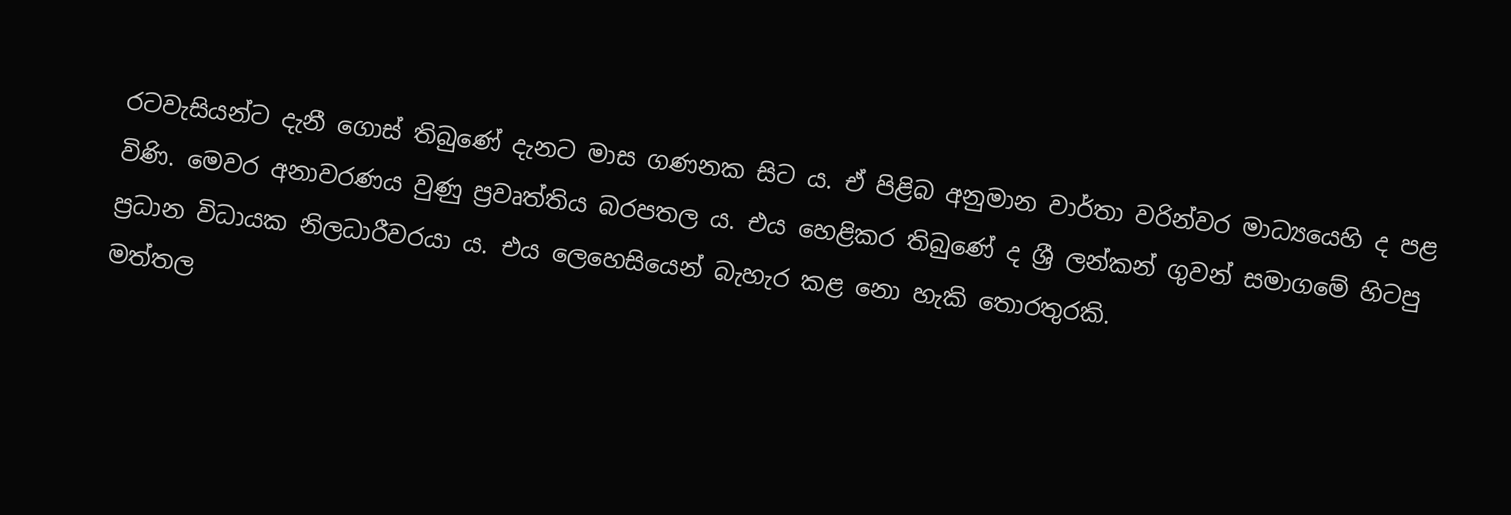රටවැසියන්ට දැනී ගොස් තිබුණේ දැනට මාස ගණනක සිට ය. ඒ පිළිබ අනුමාන වාර්තා වරින්වර මාධ්‍යයෙහි ද පළ විණි. මෙවර අනාවරණය වුණු ප්‍රවෘත්තිය බරපතල ය. එය හෙළිකර තිබුණේ ද ශ්‍රී ලන්කන් ගුවන් සමාගමේ හිටපු ප්‍රධාන විධායක නිලධාරීවරයා ය. එය ලෙහෙසියෙන් බැහැර කළ නො හැකි තොරතුරකි.
මත්තල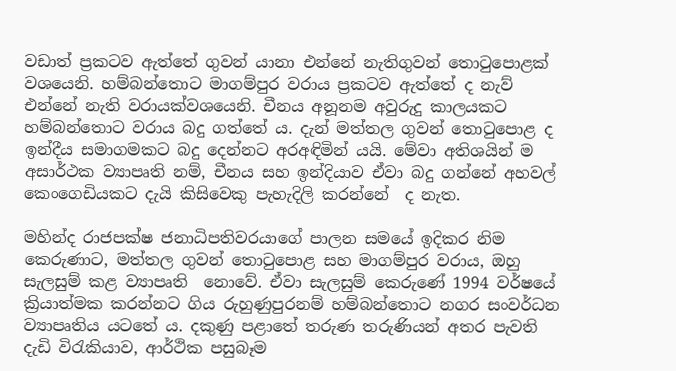වඩාත් ප්‍රකටව ඇත්තේ ගුවන් යානා එන්නේ නැතිගුවන් තොටුපොළක් වශයෙනි. හම්බන්තොට මාගම්පුර වරාය ප්‍රකටව ඇත්තේ ද නැව් එන්නේ නැති වරායක්වශයෙනි. චීනය අනූනම අවුරුදු කාලයකට හම්බන්තොට වරාය බදු ගත්තේ ය. දැන් මත්තල ගුවන් තොටුපොළ ද ඉන්දීය සමාගමකට බදු දෙන්නට අරඅඳිමින් යයි. මේවා අතිශයින් ම අසාර්ථක ව්‍යාපෘති නම්, චීනය සහ ඉන්දියාව ඒවා බදු ගන්නේ අහවල් කෙංගෙඩියකට දැයි කිසිවෙකු පැහැදිලි කරන්නේ  ද නැත.

මහින්ද රාජපක්ෂ ජනාධිපතිවරයාගේ පාලන සමයේ ඉදිකර නිම කෙරුණාට, මත්තල ගුවන් තොටුපොළ සහ මාගම්පුර වරාය, ඔහු සැලසුම් කළ ව්‍යාපෘති  නොවේ. ඒවා සැලසුම් කෙරුණේ 1994 වර්ෂයේ ක්‍රියාත්මක කරන්නට ගිය රුහුණුපුරනම් හම්බන්තොට නගර සංවර්ධන ව්‍යාපෘතිය යටතේ ය. දකුණු පළාතේ තරුණ තරුණියන් අතර පැවති දැඩි විරැකියාව, ආර්ථික පසුබෑම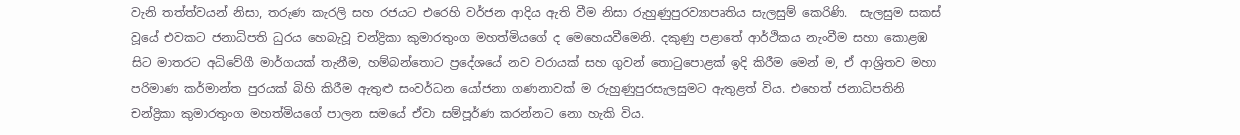වැනි තත්ත්වයන් නිසා, තරුණ කැරලි සහ රජයට එරෙහි වර්ජන ආදිය ඇති වීම නිසා රුහුණුපුරව්‍යාපෘතිය සැලසුම් කෙරිණි.  සැලසුම සකස් වූයේ එවකට ජනාධිපති ධුරය හෙබැවූ චන්ද්‍රිකා කුමාරතුංග මහත්මියගේ ද මෙහෙයවීමෙනි. දකුණු පළාතේ ආර්ථිකය නැංවීම සහා කොළඹ සිට මාතරට අධිවේගී මාර්ගයක් තැනීම, හම්බන්තොට ප්‍රදේශයේ නව වරායක් සහ ගුවන් තොටුපොළක් ඉදි කිරීම මෙන් ම, ඒ ආශ්‍රිතව මහා පරිමාණ කර්මාන්ත පුරයක් බිහි කිරීම ඇතුළු සංවර්ධන යෝජනා ගණනාවක් ම රුහුණුපුරසැලසුමට ඇතුළත් විය. එහෙත් ජනාධිපතිනි චන්ද්‍රිකා කුමාරතුංග මහත්මියගේ පාලන සමයේ ඒවා සම්පූර්ණ කරන්නට නො හැකි විය.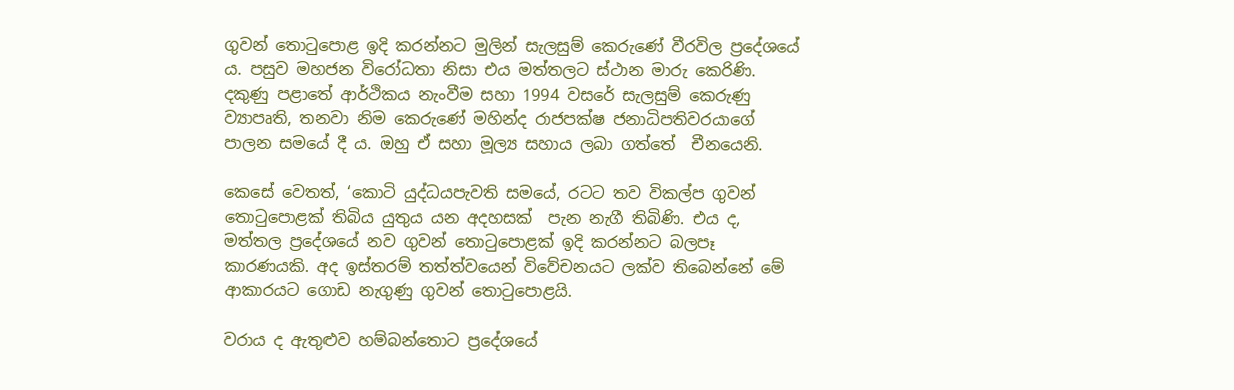ගුවන් තොටුපොළ ඉදි කරන්නට මුලින් සැලසුම් කෙරුණේ වීරවිල ප්‍රදේශයේ ය. පසුව මහජන විරෝධතා නිසා එය මත්තලට ස්ථාන මාරු කෙරිණි. දකුණු පළාතේ ආර්ථිකය නැංවීම සහා 1994 වසරේ සැලසුම් කෙරුණු ව්‍යාපෘති, තනවා නිම කෙරුණේ මහින්ද රාජපක්ෂ ජනාධිපතිවරයාගේ පාලන සමයේ දී ය. ඔහු ඒ සහා මූල්‍ය සහාය ලබා ගත්තේ  චීනයෙනි.

කෙසේ වෙතත්, ‘කොටි යුද්ධයපැවති සමයේ, රටට තව විකල්ප ගුවන් තොටුපොළක් තිබිය යුතුය යන අදහසක්  පැන නැගී තිබිණි. එය ද, මත්තල ප්‍රදේශයේ නව ගුවන් තොටුපොළක් ඉදි කරන්නට බලපෑ කාරණයකි. අද ඉස්තරම් තත්ත්වයෙන් විවේචනයට ලක්ව තිබෙන්නේ මේ ආකාරයට ගොඩ නැගුණු ගුවන් තොටුපොළයි.

වරාය ද ඇතුළුව හම්බන්තොට ප්‍රදේශයේ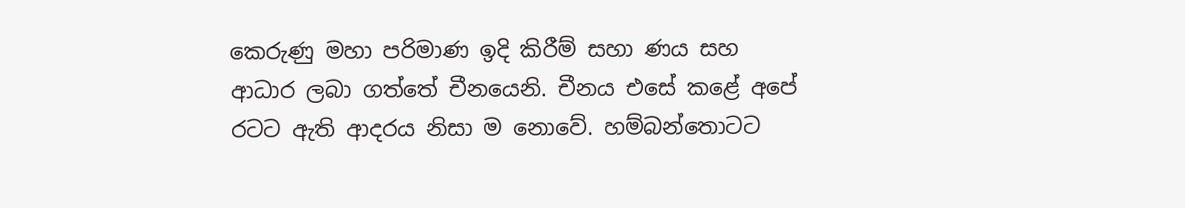කෙරුණු මහා පරිමාණ ඉදි කිරීම් සහා ණය සහ ආධාර ලබා ගත්තේ චීනයෙනි. චීනය එසේ කළේ අපේ රටට ඇති ආදරය නිසා ම නොවේ. හම්බන්තොටට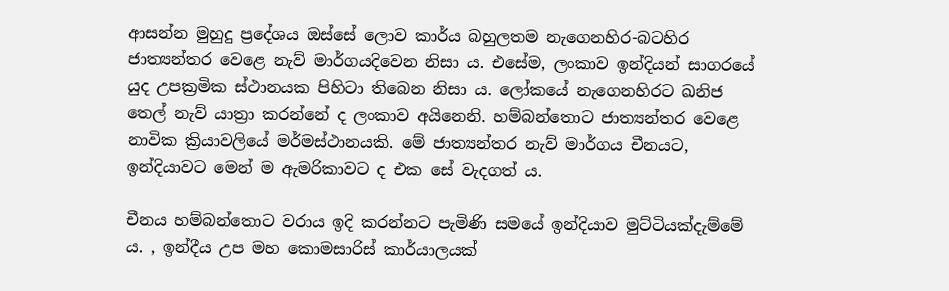ආසන්න මුහුදු ප්‍රදේශය ඔස්සේ ලොව කාර්ය බහුලතම නැගෙනහිර-බටහිර ජාත්‍යන්තර වෙළෙ නැව් මාර්ගයදිවෙන නිසා ය. එසේම, ලංකාව ඉන්දියන් සාගරයේ යුද උපක්‍රමික ස්ථානයක පිහිටා තිබෙන නිසා ය. ලෝකයේ නැගෙනහිරට ඛනිජ තෙල් නැව් යාත්‍රා කරන්නේ ද ලංකාව අයිනෙනි. හම්බන්තොට ජාත්‍යන්තර වෙළෙ නාවික ක්‍රියාවලියේ මර්මස්ථානයකි. මේ ජාත්‍යන්තර නැව් මාර්ගය චීනයට, ඉන්දියාවට මෙන් ම ඇමරිකාවට ද එක සේ වැදගත් ය.

චීනය හම්බන්තොට වරාය ඉදි කරන්නට පැමිණි සමයේ ඉන්දියාව මුට්ටියක්දැම්මේ ය. , ඉන්දීය උප මහ කොමසාරිස් කාර්යාලයක්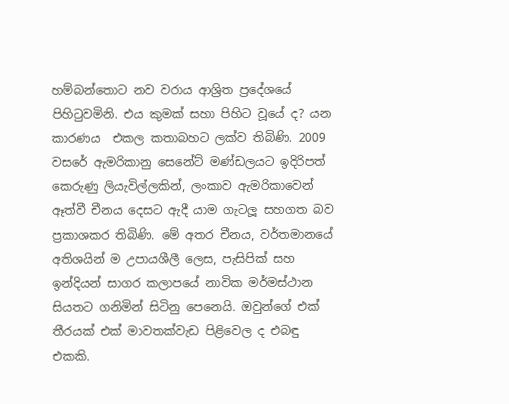හම්බන්තොට නව වරාය ආශ්‍රිත ප්‍රදේශයේ පිහිටුවමිනි. එය කුමක් සහා පිහිට වූයේ ද? යන කාරණය  එකල කතාබහට ලක්ව තිබිණි. 2009 වසරේ ඇමරිකානු සෙනේට් මණ්ඩලයට ඉදිරිපත් කෙරුණු ලියැවිල්ලකින්, ලංකාව ඇමරිකාවෙන් ඈත්වී චීනය දෙසට ඇදී යාම ගැටලූ සහගත බව ප්‍රකාශකර තිබිණි. මේ අතර චීනය, වර්තමානයේ අතිශයින් ම උපායශීලී ලෙස, පැසිපික් සහ ඉන්දියන් සාගර කලාපයේ නාවික මර්මස්ථාන සියතට ගනිමින් සිටිනු පෙනෙයි. ඔවුන්ගේ එක් තීරයක් එක් මාවතක්වැඩ පිළිවෙල ද එබඳු එකකි.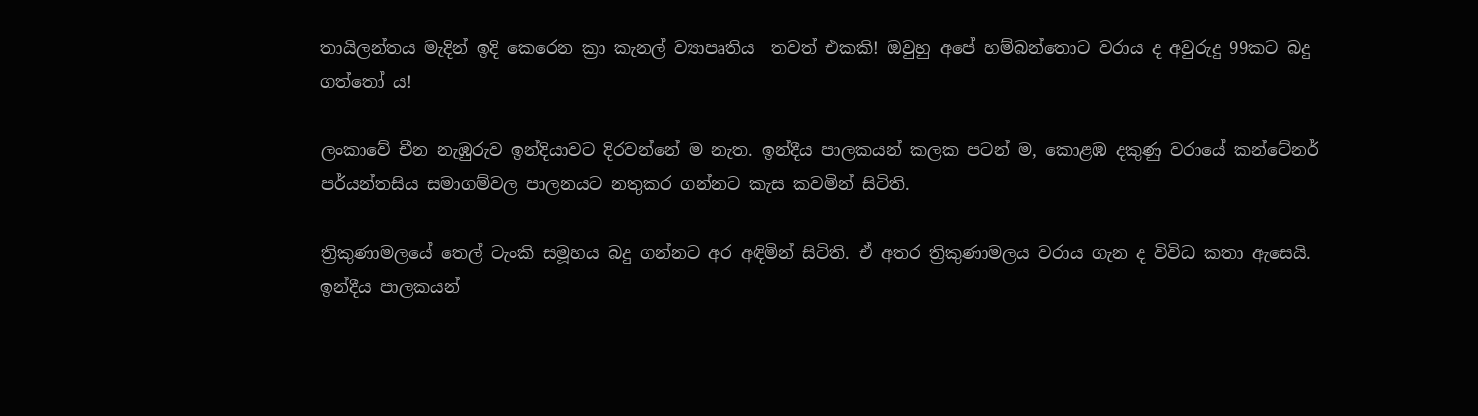තායිලන්තය මැදින් ඉදි කෙරෙන ක්‍රා කැනල් ව්‍යාපෘතිය  තවත් එකකි! ඔවුහු අපේ හම්බන්තොට වරාය ද අවුරුදු 99කට බදු ගත්තෝ ය!

ලංකාවේ චීන නැඹුරුව ඉන්දියාවට දිරවන්නේ ම නැත. ඉන්දීය පාලකයන් කලක පටන් ම, කොළඹ දකුණු වරායේ කන්ටේනර් පර්යන්තසිය සමාගම්වල පාලනයට නතුකර ගන්නට කැස කවමින් සිටිති.

ත්‍රිකුණාමලයේ තෙල් ටැංකි සමූහය බදු ගන්නට අර අඳිමින් සිටිති. ඒ අතර ත්‍රිකුණාමලය වරාය ගැන ද විවිධ කතා ඇසෙයි. ඉන්දීය පාලකයන්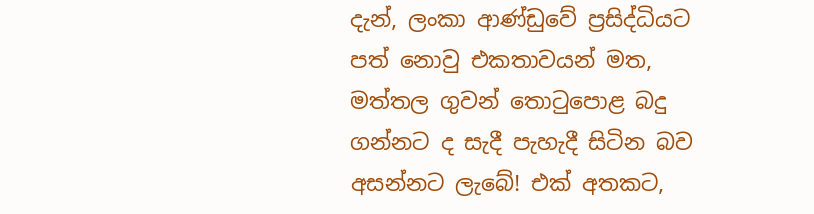දැන්, ලංකා ආණ්ඩුවේ ප්‍රසිද්ධියට පත් නොවු එකතාවයන් මත, මත්තල ගුවන් තොටුපොළ බදු ගන්නට ද සැදී පැහැදී සිටින බව අසන්නට ලැබේ! එක් අතකට,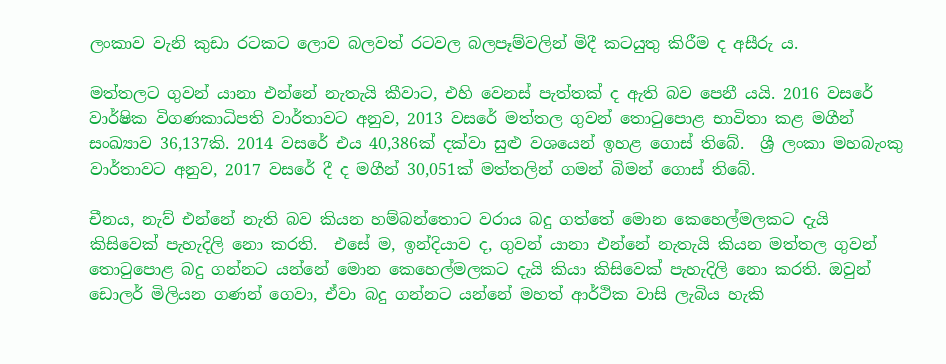ලංකාව වැනි කුඩා රටකට ලොව බලවත් රටවල බලපෑම්වලින් මිදී කටයුතු කිරීම ද අසීරු ය.

මත්තලට ගුවන් යානා එන්නේ නැතැයි කීවාට, එහි වෙනස් පැත්තක් ද ඇති බව පෙනී යයි. 2016 වසරේ වාර්ෂික විගණකාධිපති වාර්තාවට අනුව, 2013 වසරේ මත්තල ගුවන් තොටුපොළ භාවිතා කළ මගීන් සංඛ්‍යාව 36,137කි. 2014 වසරේ එය 40,386ක් දක්වා සුළු වශයෙන් ඉහළ ගොස් තිබේ.  ශ්‍රී ලංකා මහබැංකු වාර්තාවට අනුව, 2017 වසරේ දී ද මගීන් 30,051ක් මත්තලින් ගමන් බිමන් ගොස් තිබේ.

චීනය, නැව් එන්නේ නැති බව කියන හම්බන්තොට වරාය බදු ගත්තේ මොන කෙහෙල්මලකට දැයි කිසිවෙක් පැහැදිලි නො කරති.  එසේ ම, ඉන්දියාව ද, ගුවන් යානා එන්නේ නැතැයි කියන මත්තල ගුවන් තොටුපොළ බදු ගන්නට යන්නේ මොන කෙහෙල්මලකට දැයි කියා කිසිවෙක් පැහැදිලි නො කරති. ඔවුන් ඩොලර් මිලියන ගණන් ගෙවා, ඒවා බදු ගන්නට යන්නේ මහත් ආර්ථික වාසි ලැබිය හැකි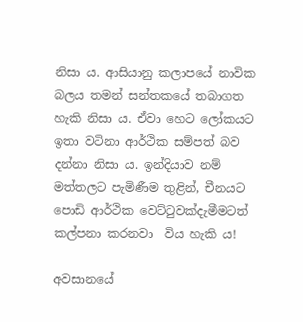නිසා ය. ආසියානු කලාපයේ නාවික බලය තමන් සන්තකයේ තබාගත හැකි නිසා ය. ඒවා හෙට ලෝකයට ඉතා වටිනා ආර්ථික සම්පත් බව දන්නා නිසා ය. ඉන්දියාව නම් මත්තලට පැමිණීම තුළින්, චීනයට පොඩි ආර්ථික වෙට්ටුවක්දැමීමටත් කල්පනා කරනවා  විය හැකි ය!

අවසානයේ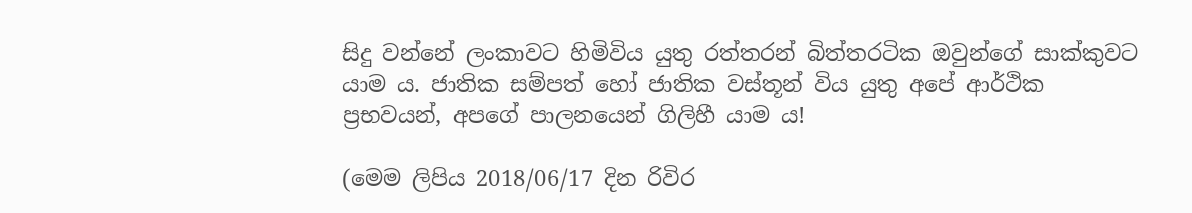සිදු වන්නේ ලංකාවට හිමිවිය යුතු රත්තරන් බිත්තරටික ඔවුන්ගේ සාක්කුවට යාම ය. ජාතික සම්පත් හෝ ජාතික වස්තූන් විය යුතු අපේ ආර්ථික ප්‍රභවයන්, අපගේ පාලනයෙන් ගිලිහී යාම ය!

(මෙම ලිපිය 2018/06/17 දින රිවිර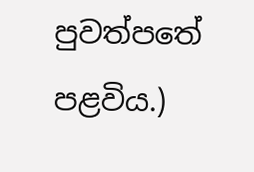පුවත්පතේ පළවිය.)